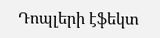Դոպլերի էֆեկտ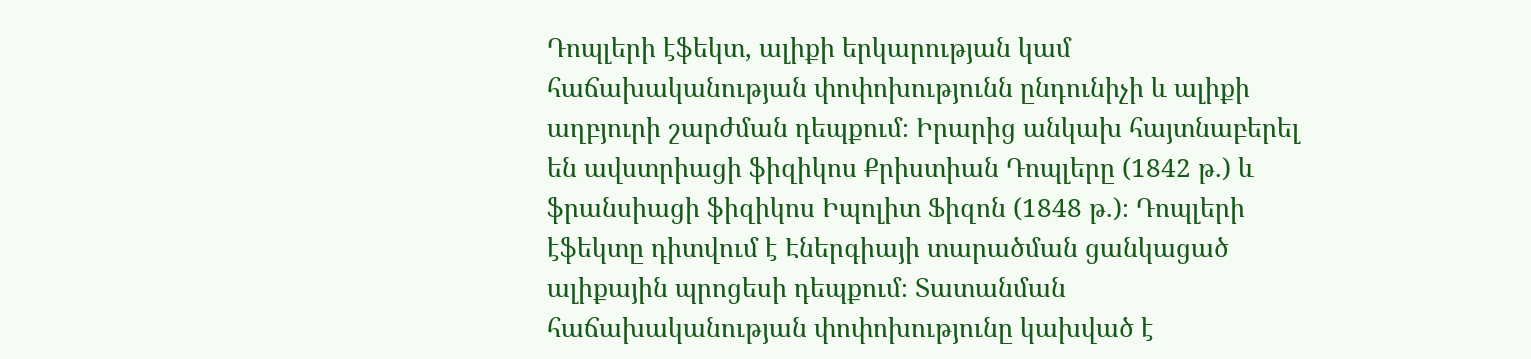Դոպլերի էֆեկտ, ալիքի երկարության կամ հաճախականության փոփոխությունն ընդունիչի և ալիքի աղբյուրի շարժման դեպքում։ Իրարից անկախ հայտնաբերել են ավստրիացի ֆիզիկոս Քրիստիան Դոպլերը (1842 թ.) և ֆրանսիացի ֆիզիկոս Իպոլիտ Ֆիզոն (1848 թ.)։ Դոպլերի էֆեկտը դիտվում է Էներգիայի տարածման ցանկացած ալիքային պրոցեսի դեպքում։ Տատանման հաճախականության փոփոխությունը կախված է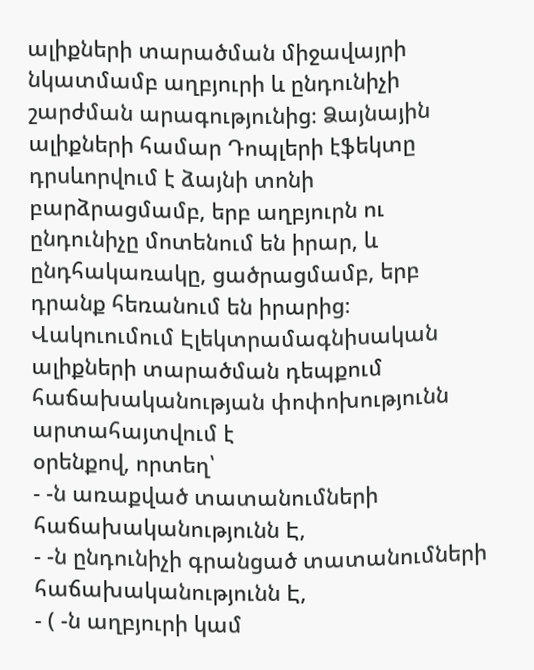ալիքների տարածման միջավայրի նկատմամբ աղբյուրի և ընդունիչի շարժման արագությունից։ Ձայնային ալիքների համար Դոպլերի էֆեկտը դրսևորվում է ձայնի տոնի բարձրացմամբ, երբ աղբյուրն ու ընդունիչը մոտենում են իրար, և ընդհակառակը, ցածրացմամբ, երբ դրանք հեռանում են իրարից։ Վակուումում Էլեկտրամագնիսական ալիքների տարածման դեպքում հաճախականության փոփոխությունն արտահայտվում է
օրենքով, որտեղ՝
- -ն առաքված տատանումների հաճախականությունն Է,
- -ն ընդունիչի գրանցած տատանումների հաճախականությունն Է,
- ( -ն աղբյուրի կամ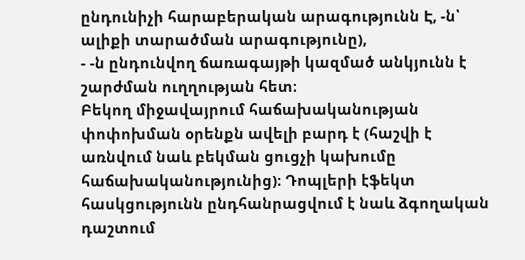ընդունիչի հարաբերական արագությունն Է, -ն՝ ալիքի տարածման արագությունը),
- -ն ընդունվող ճառագայթի կազմած անկյունն է շարժման ուղղության հետ։
Բեկող միջավայրում հաճախականության փոփոխման օրենքն ավելի բարդ է (հաշվի է առնվում նաև բեկման ցուցչի կախումը հաճախականությունից)։ Դոպլերի էֆեկտ հասկցությունն ընդհանրացվում է նաև ձգողական դաշտում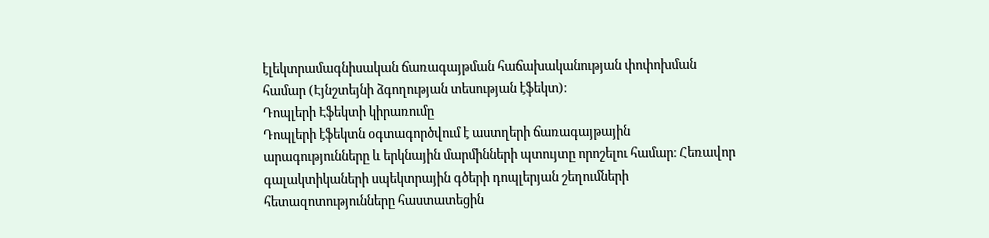էլեկտրամագնիսական ճառագայթման հաճախականության փոփոխման համար (Էյնշտեյնի ձգողության տեսության էֆեկտ)։
Դոպլերի Էֆեկտի կիրառումը
Դոպլերի էֆեկտն օգտագործվում է աստղերի ճառագայթային արագությունները և երկնային մարմինների պտույտը որոշելու համար։ Հեռավոր գալակտիկաների սպեկտրային գծերի դոպլերյան շեղումների հետազոտությունները հաստատեցին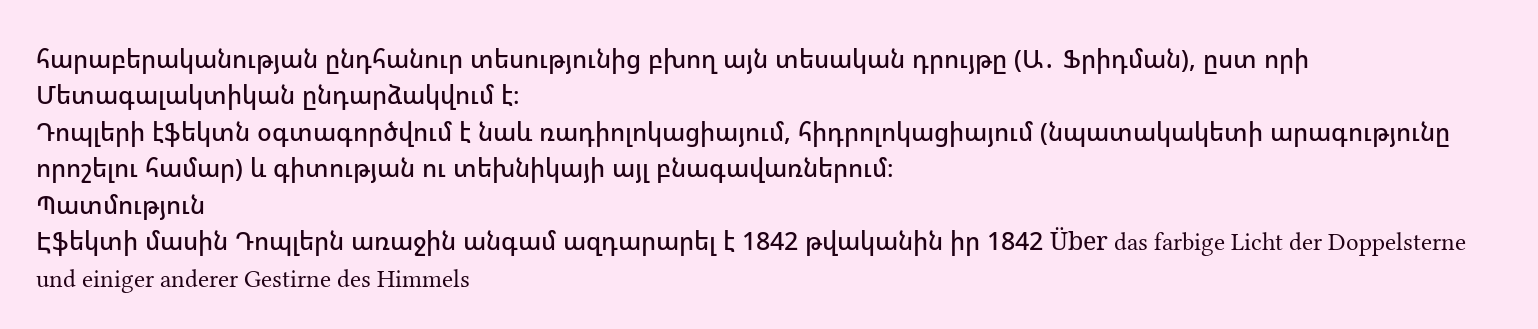հարաբերականության ընդհանուր տեսությունից բխող այն տեսական դրույթը (Ա․ Ֆրիդման), ըստ որի Մետագալակտիկան ընդարձակվում է։
Դոպլերի էֆեկտն օգտագործվում է նաև ռադիոլոկացիայում, հիդրոլոկացիայում (նպատակակետի արագությունը որոշելու համար) և գիտության ու տեխնիկայի այլ բնագավառներում։
Պատմություն
Էֆեկտի մասին Դոպլերն առաջին անգամ ազդարարել է 1842 թվականին իր 1842 Über das farbige Licht der Doppelsterne und einiger anderer Gestirne des Himmels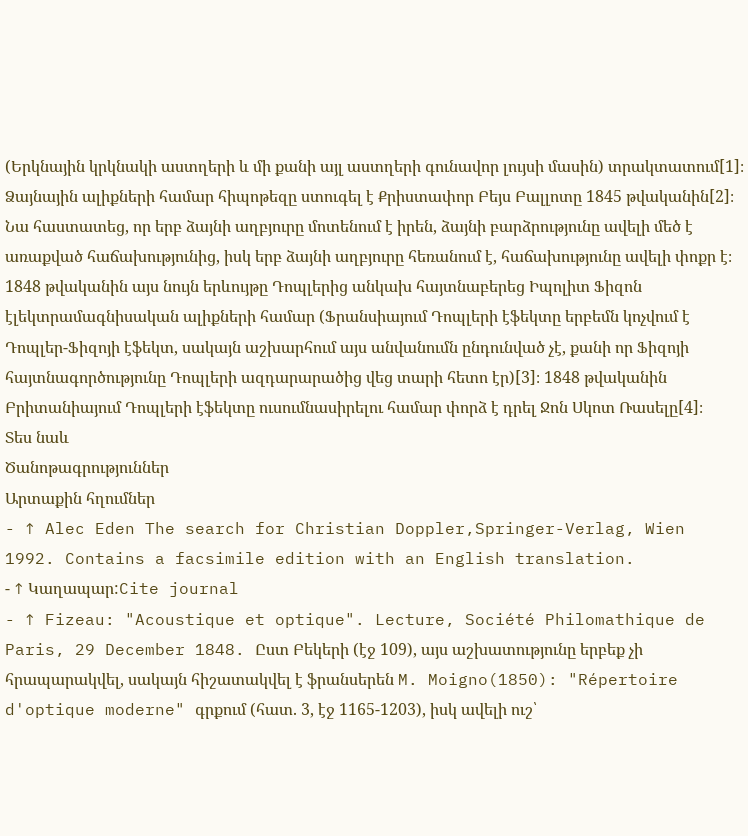(Երկնային կրկնակի աստղերի և մի քանի այլ աստղերի գունավոր լույսի մասին) տրակտատում[1]։ Ձայնային ալիքների համար հիպոթեզը ստուգել է Քրիստափոր Բեյս Բալլոտը 1845 թվականին[2]։ Նա հաստատեց, որ երբ ձայնի աղբյուրը մոտենում է իրեն, ձայնի բարձրությունը ավելի մեծ է առաքված հաճախությունից, իսկ երբ ձայնի աղբյուրը հեռանում է, հաճախությունը ավելի փոքր է։ 1848 թվականին այս նույն երևույթը Դոպլերից անկախ հայտնաբերեց Իպոլիտ Ֆիզոն էլեկտրամագնիսական ալիքների համար (Ֆրանսիայում Դոպլերի էֆեկտը երբեմն կոչվում է Դոպլեր-Ֆիզոյի էֆեկտ, սակայն աշխարհում այս անվանումն ընդունված չէ, քանի որ Ֆիզոյի հայտնագործությունը Դոպլերի ազդարարածից վեց տարի հետո էր)[3]։ 1848 թվականին Բրիտանիայում Դոպլերի էֆեկտը ուսումնասիրելու համար փորձ է դրել Ջոն Սկոտ Ռասելը[4]։
Տես նաև
Ծանոթագրություններ
Արտաքին հղումներ
- ↑ Alec Eden The search for Christian Doppler,Springer-Verlag, Wien 1992. Contains a facsimile edition with an English translation.
- ↑ Կաղապար:Cite journal
- ↑ Fizeau: "Acoustique et optique". Lecture, Société Philomathique de Paris, 29 December 1848. Ըստ Բեկերի (էջ 109), այս աշխատությունը երբեք չի հրապարակվել, սակայն հիշատակվել է ֆրանսերեն M. Moigno(1850): "Répertoire d'optique moderne" գրքում (հատ. 3, էջ 1165-1203), իսկ ավելի ուշ՝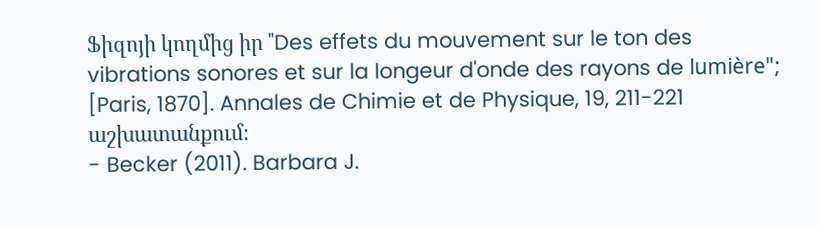Ֆիզոյի կողմից իր "Des effets du mouvement sur le ton des vibrations sonores et sur la longeur d'onde des rayons de lumière"; [Paris, 1870]. Annales de Chimie et de Physique, 19, 211-221 աշխատանքում։
- Becker (2011). Barbara J.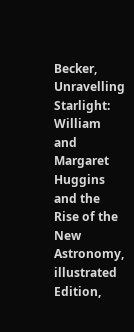Becker, Unravelling Starlight: William and Margaret Huggins and the Rise of the New Astronomy, illustrated Edition,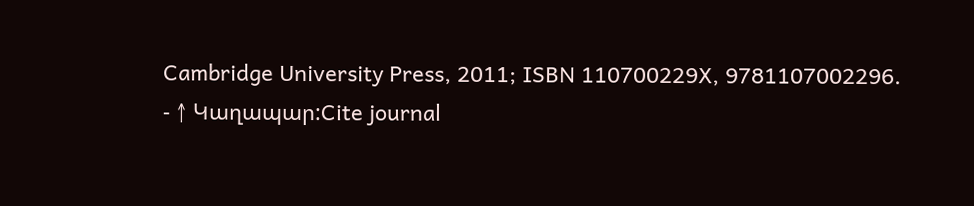Cambridge University Press, 2011; ISBN 110700229X, 9781107002296.
- ↑ Կաղապար:Cite journal